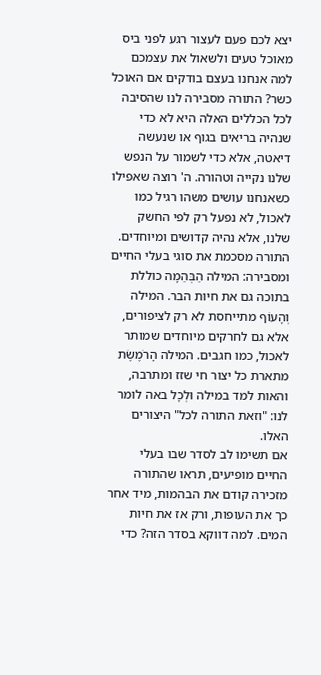יצא לכם פעם לעצור רגע לפני ביס מאוכל טעים ולשאול את עצמכם למה אנחנו בעצם בודקים אם האוכל כשר? התורה מסבירה לנו שהסיבה לכל הכללים האלה היא לא כדי שנהיה בריאים בגוף או שנעשה דיאטה, אלא כדי לשמור על הנפש שלנו נקייה וטהורה. ה' רוצה שאפילו כשאנחנו עושים משהו רגיל כמו לאכול, לא נפעל רק לפי החשק שלנו, אלא נהיה קדושים ומיוחדים.
התורה מסכמת את סוגי בעלי החיים ומסבירה: המילה הַבְּהֵמָה כוללת בתוכה גם את חיות הבר. המילה וְהָעוֹף מתייחסת לא רק לציפורים, אלא גם לחרקים מיוחדים שמותר לאכול, כמו חגבים. המילה הָרֹמֶשֶׂת מתארת כל יצור חי שזז ומתרבה, והאות למד במילה וּלְכָל באה לומר לנו: "וזאת התורה לכל" היצורים האלו.
אם תשימו לב לסדר שבו בעלי החיים מופיעים, תראו שהתורה מזכירה קודם את הבהמות, מיד אחר כך את העופות, ורק אז את חיות המים. למה דווקא בסדר הזה? כדי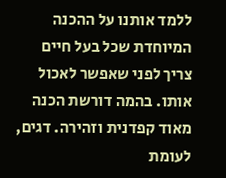ללמד אותנו על ההכנה המיוחדת שכל בעל חיים צריך לפני שאפשר לאכול אותו. בהמה דורשת הכנה מאוד קפדנית וזהירה. דגים, לעומת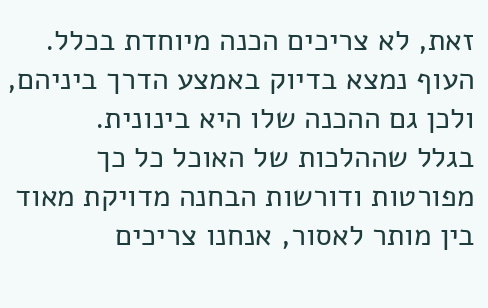זאת, לא צריכים הכנה מיוחדת בכלל. העוף נמצא בדיוק באמצע הדרך ביניהם, ולכן גם ההכנה שלו היא בינונית.
בגלל שההלכות של האוכל כל כך מפורטות ודורשות הבחנה מדויקת מאוד בין מותר לאסור, אנחנו צריכים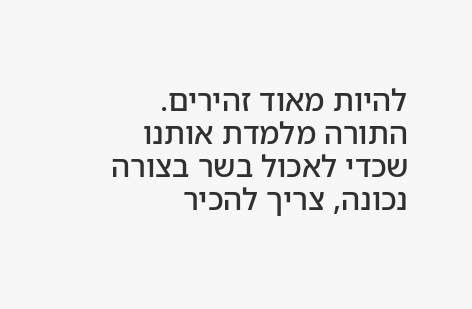להיות מאוד זהירים. התורה מלמדת אותנו שכדי לאכול בשר בצורה נכונה, צריך להכיר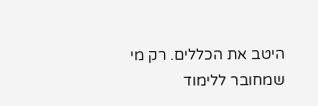היטב את הכללים. רק מי שמחובר ללימוד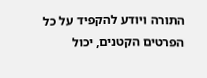התורה ויודע להקפיד על כל הפרטים הקטנים, יכול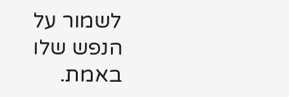לשמור על הנפש שלו באמת.